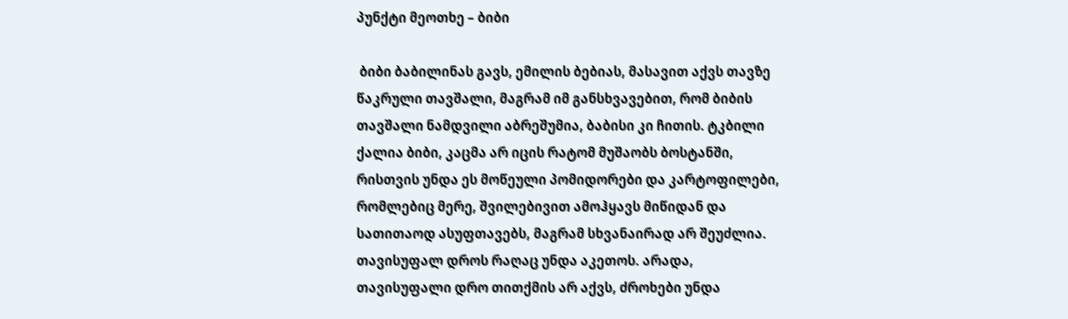პუნქტი მეოთხე – ბიბი

 ბიბი ბაბილინას გავს, ემილის ბებიას, მასავით აქვს თავზე წაკრული თავშალი, მაგრამ იმ განსხვავებით, რომ ბიბის თავშალი ნამდვილი აბრეშუმია, ბაბისი კი ჩითის. ტკბილი ქალია ბიბი, კაცმა არ იცის რატომ მუშაობს ბოსტანში, რისთვის უნდა ეს მოწეული პომიდორები და კარტოფილები, რომლებიც მერე, შვილებივით ამოჰყავს მიწიდან და სათითაოდ ასუფთავებს, მაგრამ სხვანაირად არ შეუძლია. თავისუფალ დროს რაღაც უნდა აკეთოს. არადა, თავისუფალი დრო თითქმის არ აქვს, ძროხები უნდა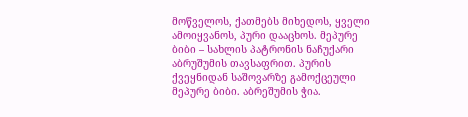მოწველოს, ქათმებს მიხედოს, ყველი ამოიყვანოს, პური დააცხოს. მეპურე ბიბი – სახლის პატრონის ნაჩუქარი აბრუშუმის თავსაფრით. პურის ქვეყნიდან საშოვარზე გამოქცეული მეპურე ბიბი. აბრეშუმის ჭია.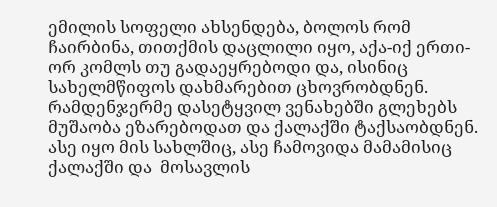ემილის სოფელი ახსენდება, ბოლოს რომ ჩაირბინა, თითქმის დაცლილი იყო, აქა-იქ ერთი-ორ კომლს თუ გადაეყრებოდი და, ისინიც სახელმწიფოს დახმარებით ცხოვრობდნენ. რამდენჯერმე დასეტყვილ ვენახებში გლეხებს მუშაობა ეზარებოდათ და ქალაქში ტაქსაობდნენ. ასე იყო მის სახლშიც, ასე ჩამოვიდა მამამისიც ქალაქში და  მოსავლის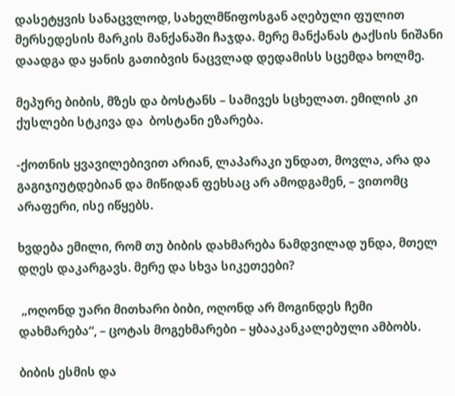დასეტყვის სანაცვლოდ, სახელმწიფოსგან აღებული ფულით მერსედესის მარკის მანქანაში ჩაჯდა. მერე მანქანას ტაქსის ნიშანი დაადგა და ყანის გათიბვის ნაცვლად დედამისს სცემდა ხოლმე.

მეპურე ბიბის, მზეს და ბოსტანს – სამივეს სცხელათ. ემილის კი ქუსლები სტკივა და  ბოსტანი ეზარება.

-ქოთნის ყვავილებივით არიან, ლაპარაკი უნდათ, მოვლა, არა და გაგიჯიუტდებიან და მიწიდან ფეხსაც არ ამოდგამენ, – ვითომც არაფერი, ისე იწყებს.

ხვდება ემილი, რომ თუ ბიბის დახმარება ნამდვილად უნდა, მთელ დღეს დაკარგავს. მერე და სხვა სიკეთეები?

 „ოღონდ უარი მითხარი ბიბი, ოღონდ არ მოგინდეს ჩემი დახმარება“, – ცოტას მოგეხმარები – ყბააკანკალებული ამბობს.

ბიბის ესმის და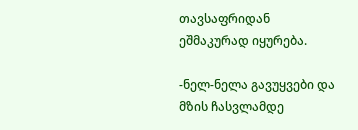თავსაფრიდან ეშმაკურად იყურება.

-ნელ-ნელა გავუყვები და მზის ჩასვლამდე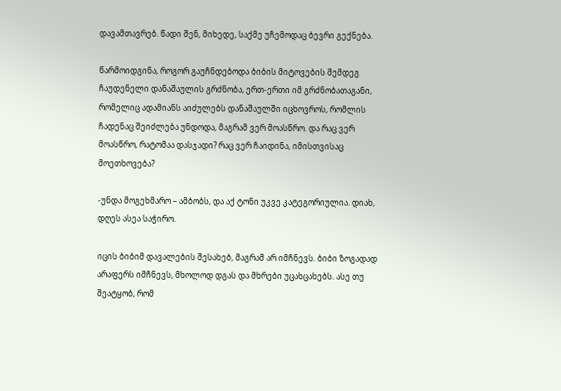დავამთავრებ. წადი შენ, მიხედე, საქმე უჩემოდაც ბევრი გექნება.

წარმოიდგინა, როგორ გაუჩნდებოდა ბიბის მიტოვების შემდეგ ჩაუდენელი დანაშაულის გრძნობა, ერთ-ერთი იმ გრძნობათაგანი, რომელიც ადამიანს აიძულებს დანაშაულში იცხოვროს, რომლის ჩადენაც შეიძლება უნდოდა, მაგრამ ვერ მოასწრო. და რაც ვერ მოასწრო, რატომაა დასჯადი? რაც ვერ ჩაიდინა, იმისთვისაც მოეთხოვება?

-უნდა მოგეხმარო – ამბობს, და აქ ტონი უკვე კატეგორიულია. დიახ, დღეს ასეა საჭირო.

იცის ბიბიმ დავალების შესახებ, მაგრამ არ იმჩნევს. ბიბი ზოგადად არაფერს იმჩნევს, მხოლოდ დგას და მხრები უცახცახებს. ასე თუ შეატყობ, რომ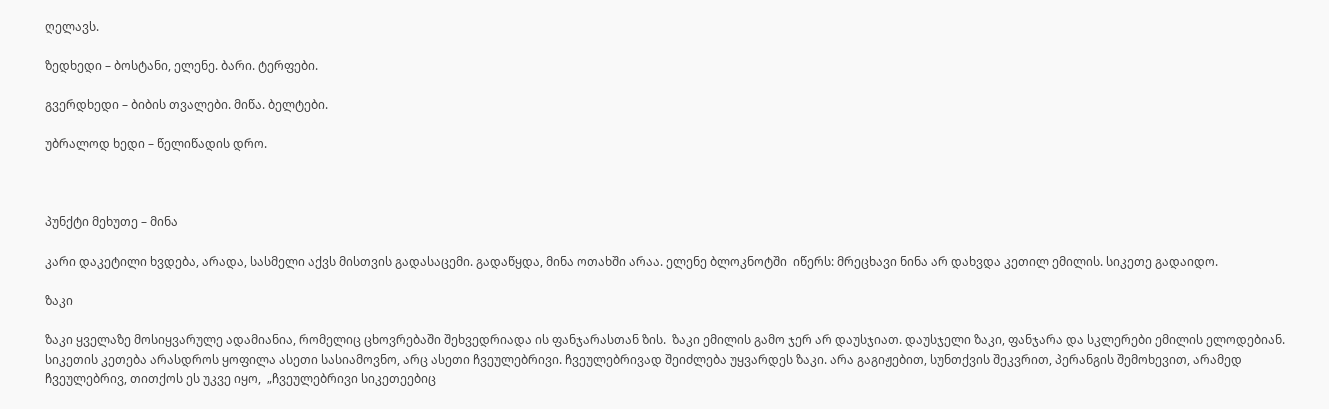ღელავს.

ზედხედი – ბოსტანი, ელენე. ბარი. ტერფები.

გვერდხედი – ბიბის თვალები. მიწა. ბელტები.

უბრალოდ ხედი – წელიწადის დრო.



პუნქტი მეხუთე – მინა

კარი დაკეტილი ხვდება, არადა, სასმელი აქვს მისთვის გადასაცემი. გადაწყდა, მინა ოთახში არაა. ელენე ბლოკნოტში  იწერს: მრეცხავი ნინა არ დახვდა კეთილ ემილის. სიკეთე გადაიდო.

ზაკი

ზაკი ყველაზე მოსიყვარულე ადამიანია, რომელიც ცხოვრებაში შეხვედრიადა ის ფანჯარასთან ზის.  ზაკი ემილის გამო ჯერ არ დაუსჯიათ. დაუსჯელი ზაკი, ფანჯარა და სკლერები ემილის ელოდებიან. სიკეთის კეთება არასდროს ყოფილა ასეთი სასიამოვნო, არც ასეთი ჩვეულებრივი. ჩვეულებრივად შეიძლება უყვარდეს ზაკი. არა გაგიჟებით, სუნთქვის შეკვრით, პერანგის შემოხევით, არამედ ჩვეულებრივ, თითქოს ეს უკვე იყო,  „ჩვეულებრივი სიკეთეებიც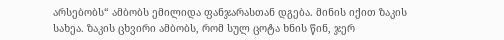არსებობს“ ამბობს ემილიდა ფანჯარასთან დგება. მინის იქით ზაკის სახეა. ზაკის ცხვირი ამბობს, რომ სულ ცოტა ხნის წინ, ჯერ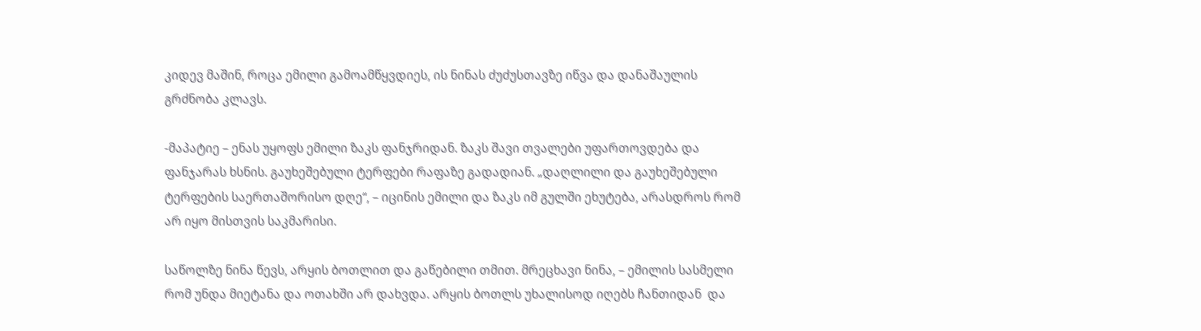კიდევ მაშინ, როცა ემილი გამოამწყვდიეს, ის ნინას ძუძუსთავზე იწვა და დანაშაულის გრძნობა კლავს.

-მაპატიე – ენას უყოფს ემილი ზაკს ფანჯრიდან. ზაკს შავი თვალები უფართოვდება და ფანჯარას ხსნის. გაუხეშებული ტერფები რაფაზე გადადიან. „დაღლილი და გაუხეშებული ტერფების საერთაშორისო დღე“, – იცინის ემილი და ზაკს იმ გულში ეხუტება, არასდროს რომ არ იყო მისთვის საკმარისი.

საწოლზე ნინა წევს, არყის ბოთლით და გაწებილი თმით. მრეცხავი ნინა, – ემილის სასმელი რომ უნდა მიეტანა და ოთახში არ დახვდა. არყის ბოთლს უხალისოდ იღებს ჩანთიდან  და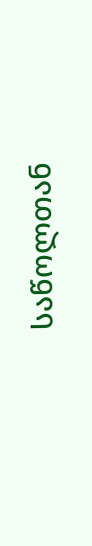საწოლთან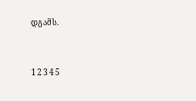დგამს.



1 2 3 4 5